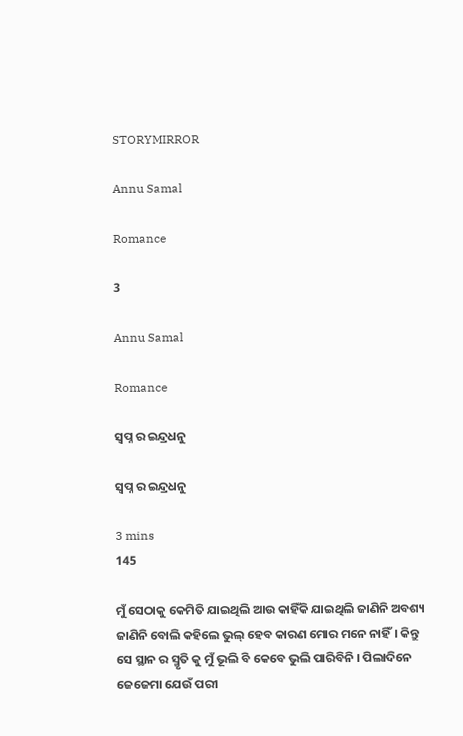STORYMIRROR

Annu Samal

Romance

3

Annu Samal

Romance

ସ୍ବପ୍ନ ର ଇନ୍ଦ୍ରଧନୁ

ସ୍ବପ୍ନ ର ଇନ୍ଦ୍ରଧନୁ

3 mins
145

ମୁଁ ସେଠାକୁ କେମିତି ଯାଇଥିଲି ଆଉ କାହିଁକି ଯାଇଥିଲି ଜାଣିନି ଅବଶ୍ୟ ଜାଣିନି ବୋଲି କହିଲେ ଭୁଲ୍ ହେବ କାରଣ ମୋର ମନେ ନାହିଁ। କିନ୍ତୁ ସେ ସ୍ଥାନ ର ସ୍ମୃତି କୁ ମୁଁ ଭୂଲି ବି କେବେ ଭୁଲି ପାରିବିନି । ପିଲାଦିନେ ଜେଜେମା ଯେଉଁ ପରୀ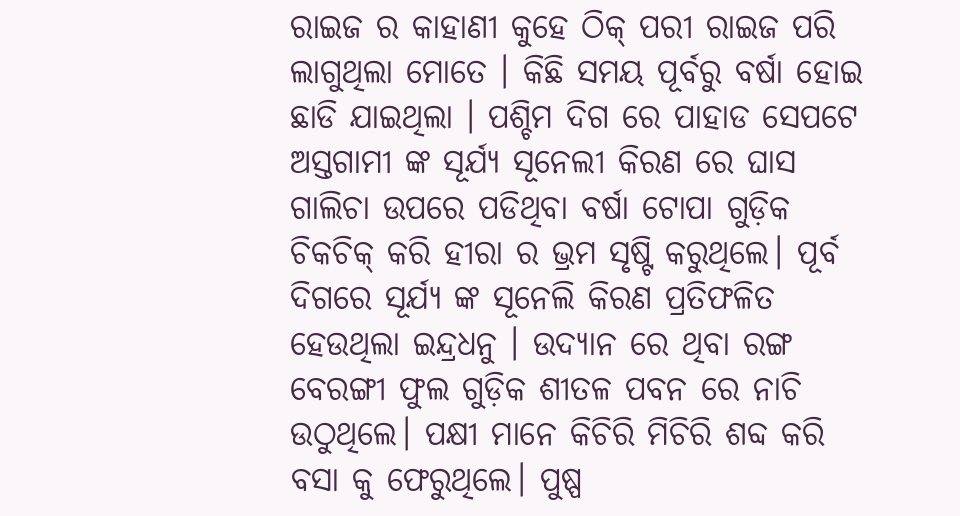ରାଇଜ ର କାହାଣୀ କୁହେ ଠିକ୍ ପରୀ ରାଇଜ ପରି ଲାଗୁଥିଲା ମୋତେ । କିଛି ସମୟ ପୂର୍ବରୁ ବର୍ଷା ହୋଇ ଛାଡି ଯାଇଥିଲା । ପଶ୍ଚିମ ଦିଗ ରେ ପାହାଡ ସେପଟେ ଅସ୍ତଗାମୀ ଙ୍କ ସୂର୍ଯ୍ୟ ସୂନେଲୀ କିରଣ ରେ ଘାସ ଗାଲିଚା ଉପରେ ପଡିଥିବା ବର୍ଷା ଟୋପା ଗୁଡ଼ିକ ଚିକଚିକ୍ କରି ହୀରା ର ଭ୍ରମ ସୃଷ୍ଟି କରୁଥିଲେ। ପୂର୍ବ ଦିଗରେ ସୂର୍ଯ୍ୟ ଙ୍କ ସୂନେଲି କିରଣ ପ୍ରତିଫଳିତ ହେଉଥିଲା ଇନ୍ଦ୍ରଧନୁ । ଉଦ୍ୟାନ ରେ ଥିବା ରଙ୍ଗ ବେରଙ୍ଗୀ ଫୁଲ ଗୁଡ଼ିକ ଶୀତଳ ପବନ ରେ ନାଚି ଉଠୁଥିଲେ। ପକ୍ଷୀ ମାନେ କିଚିରି ମିଚିରି ଶବ୍ଦ କରି ବସା କୁ ଫେରୁଥିଲେ। ପୁଷ୍ପ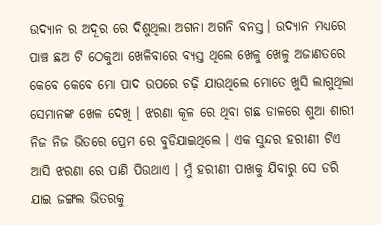ଉଦ୍ୟାନ ର ଅଦୂର ରେ ଦିଶୁଥିଲା ଅଗନା ଅଗନି ବନସ୍ତ। ଉଦ୍ୟାନ ମଧ୍ୟରେ ପାଞ୍ଚ ଛଅ ଟି ଠେକୁଆ ଖେଳିବାରେ ବ୍ୟସ୍ତ ଥିଲେ ଖେଳୁ ଖେଳୁ ଅଜାଣତରେ କେବେ କେବେ ମୋ ପାଦ ଉପରେ ଚଢ଼ି ଯାଉଥିଲେ ମୋତେ ଖୁସି ଲାଗୁଥିଲା ସେମାନଙ୍କ ଖେଳ ଦେଖି । ଝରଣା କୂଳ ରେ ଥିବା ଗଛ ଡାଳରେ ଶୁଆ ଶାରୀ ନିଜ ନିଜ ଭିତରେ ପ୍ରେମ ରେ ବୁଡିଯାଇଥିଲେ । ଏକ ସୁନ୍ଦର ହରୀଣୀ ଟିଏ ଆସି ଝରଣା ରେ ପାଣି ପିଉଥାଏ । ମୁଁ ହରୀଣୀ ପାଖକୁ ଯିବାରୁ ସେ ଡରି ଯାଇ ଜଙ୍ଗଲ ଭିତରକୁ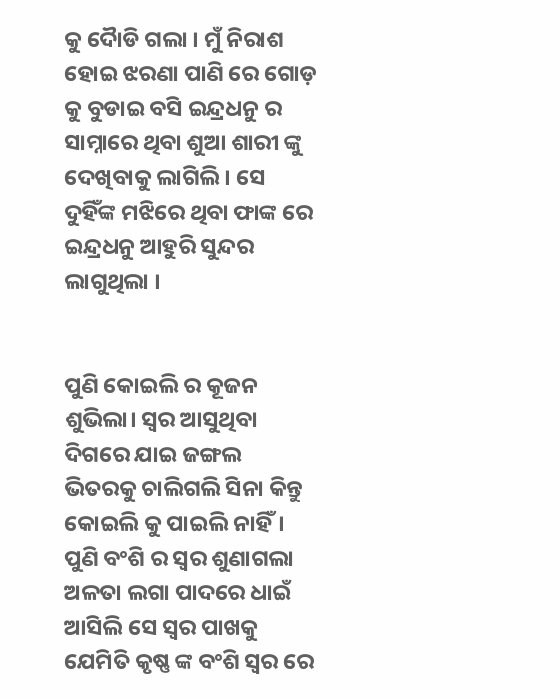କୁ ଦୈାଡି ଗଲା । ମୁଁ ନିରାଶ ହୋଇ ଝରଣା ପାଣି ରେ ଗୋଡ଼ କୁ ବୁଡାଇ ବସି ଇନ୍ଦ୍ରଧନୁ ର ସାମ୍ନାରେ ଥିବା ଶୁଆ ଶାରୀ ଙ୍କୁ ଦେଖିବାକୁ ଲାଗିଲି । ସେ ଦୁହିଁଙ୍କ ମଝିରେ ଥିବା ଫାଙ୍କ ରେ ଇନ୍ଦ୍ରଧନୁ ଆହୁରି ସୁନ୍ଦର ଲାଗୁଥିଲା ।


ପୁଣି କୋଇଲି ର କୂଜନ ଶୁଭିଲା। ସ୍ବର ଆସୁଥିବା ଦିଗରେ ଯାଇ ଜଙ୍ଗଲ ଭିତରକୁ ଚାଲିଗଲି ସିନା କିନ୍ତୁ କୋଇଲି କୁ ପାଇଲି ନାହିଁ। ପୁଣି ବଂଶି ର ସ୍ଵର ଶୁଣାଗଲା ଅଳତା ଲଗା ପାଦରେ ଧାଇଁ ଆସିଲି ସେ ସ୍ଵର ପାଖକୁ ଯେମିତି କୃଷ୍ଣ ଙ୍କ ବଂଶି ସ୍ବର ରେ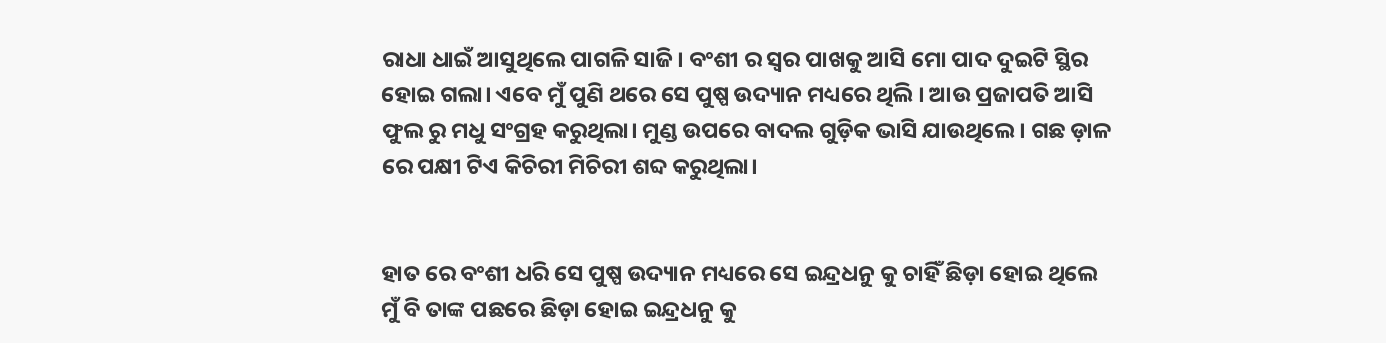ରାଧା ଧାଇଁ ଆସୁଥିଲେ ପାଗଳି ସାଜି। ବଂଶୀ ର ସ୍ଵର ପାଖକୁ ଆସି ମୋ ପାଦ ଦୁଇଟି ସ୍ଥିର ହୋଇ ଗଲା। ଏବେ ମୁଁ ପୁଣି ଥରେ ସେ ପୁଷ୍ପ ଉଦ୍ୟାନ ମଧ୍ୟରେ ଥିଲି । ଆଉ ପ୍ରଜାପତି ଆସି ଫୁଲ ରୁ ମଧୁ ସଂଗ୍ରହ କରୁଥିଲା। ମୁଣ୍ଡ ଉପରେ ବାଦଲ ଗୁଡ଼ିକ ଭାସି ଯାଉଥିଲେ । ଗଛ ଡ଼ାଳ ରେ ପକ୍ଷୀ ଟିଏ କିଚିରୀ ମିଚିରୀ ଶବ୍ଦ କରୁଥିଲା।


ହାତ ରେ ବଂଶୀ ଧରି ସେ ପୁଷ୍ପ ଉଦ୍ୟାନ ମଧ୍ୟରେ ସେ ଇନ୍ଦ୍ରଧନୁ କୁ ଚାହିଁ ଛିଡ଼ା ହୋଇ ଥିଲେ ମୁଁ ବି ତାଙ୍କ ପଛରେ ଛିଡ଼ା ହୋଇ ଇନ୍ଦ୍ରଧନୁ କୁ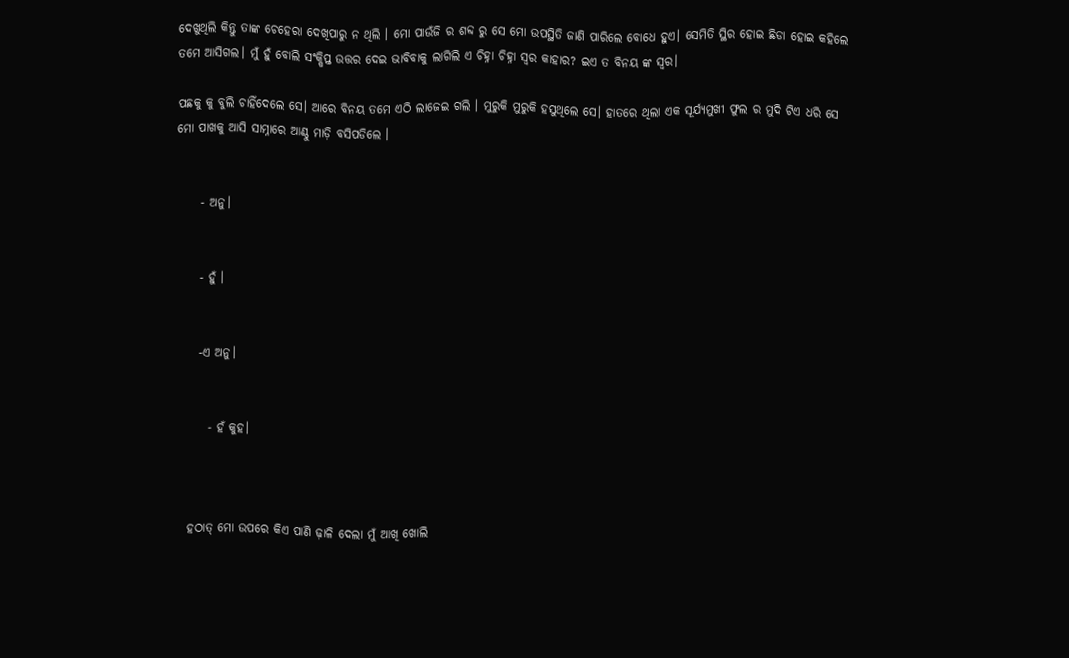ଦେଖୁଥିଲି କିନ୍ତୁ ତାଙ୍କ ଚେହେରା ଦେଖିପାରୁ ନ ଥିଲି । ମୋ ପାଉଁଜି ର ଶବ୍ଦ ରୁ ସେ ମୋ ଉପସ୍ଥିତି ଜାଣି ପାରିଲେ ବୋଧେ ହୁଏ। ସେମିତି ସ୍ଥିର ହୋଇ ଛିଡା ହୋଇ କହିଲେ ତମେ ଆସିଗଲ। ମୁଁ ହୁଁ ବୋଲି ସଂକ୍ଷିପ୍ତ ଉତ୍ତର ଦେଇ ଭାବିବାକୁ ଲାଗିଲି ଏ ଚିହ୍ନା ଚିହ୍ନା ସ୍ଵର କାହାର? ଇଏ ତ ବିନୟ ଙ୍କ ସ୍ବର।

ପଛକୁ କୁ ବୁଲି ଚାହିଁଦେଲେ ସେ। ଆରେ ବିନୟ ତମେ ଏଠି ଲାଜେଇ ଗଲି । ମୁରୁକି ମୁରୁକି ହସୁଥିଲେ ସେ। ହାତରେ ଥିଲା ଏକ ସୂର୍ଯ୍ୟମୁଖୀ ଫୁଲ ର ମୁଦି ଟିଏ ଧରି ସେ ମୋ ପାଖକୁ ଆସି ସାମ୍ନାରେ ଆଣ୍ଠୁ ମାଡ଼ି ବସିପଡିଲେ ।


     - ଅନୁ।


     - ହୁଁ ।


     -ଏ ଅନୁ।


       - ହଁ କୁହ।



   ହଠାତ୍ ମୋ ଉପରେ କିଏ ପାଣି ଢ଼ାଳି ଦେଲା ମୁଁ ଆଖି ଖୋଲି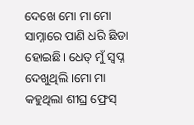ଦେଖେ ମୋ ମା ମୋ ସାମ୍ନାରେ ପାଣି ଧରି ଛିଡା ହୋଇଛି। ଧେତ୍ ମୁଁ ସ୍ବପ୍ନ ଦେଖୁଥିଲି ।ମୋ ମା କହୁଥିଲା ଶୀଘ୍ର ଫ୍ରେସ୍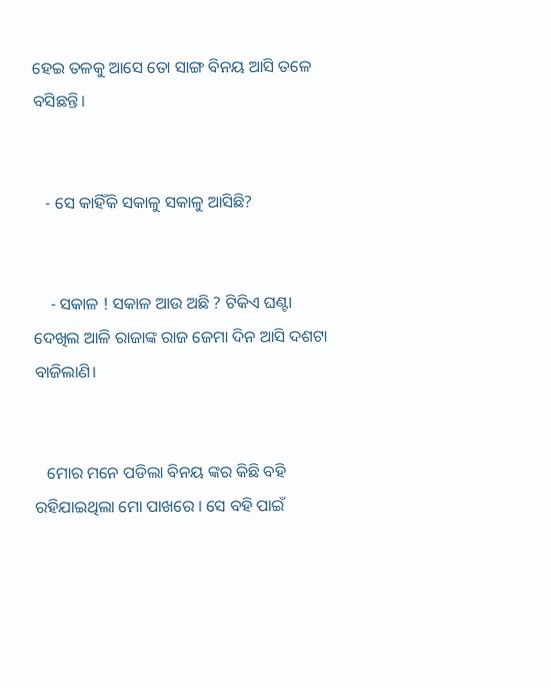ହେଇ ତଳକୁ ଆସେ ତୋ ସାଙ୍ଗ ବିନୟ ଆସି ତଳେ ବସିଛନ୍ତି।


   - ସେ କାହିଁକି ସକାଳୁ ସକାଳୁ ଆସିଛି?


    - ସକାଳ ! ସକାଳ ଆଉ ଅଛି ? ଟିକିଏ ଘଣ୍ଟା ଦେଖିଲ ଆଳି ରାଜାଙ୍କ ରାଜ ଜେମା ଦିନ ଆସି ଦଶଟା ବାଜିଲାଣି।


   ମୋର ମନେ ପଡିଲା ବିନୟ ଙ୍କର କିଛି ବହି ରହିଯାଇଥିଲା ମୋ ପାଖରେ । ସେ ବହି ପାଇଁ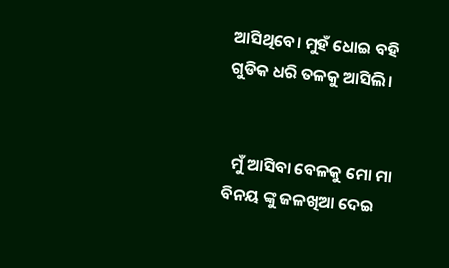ଆସିଥିବେ। ମୁହଁ ଧୋଇ ବହି ଗୁଡିକ ଧରି ତଳକୁ ଆସିଲି।


  ମୁଁ ଆସିବା ବେଳକୁ ମୋ ମା ବିନୟ ଙ୍କୁ ଜଳଖିଆ ଦେଇ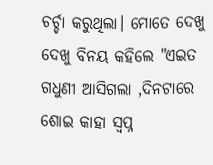ଚର୍ଚ୍ଚା କରୁଥିଲା। ମୋତେ ଦେଖୁ ଦେଖୁ ବିନୟ କହିଲେ "ଏଇତ ଗଧୁଣୀ ଆସିଗଲା ,ଦିନଟାରେ ଶୋଇ କାହା ସ୍ବପ୍ନ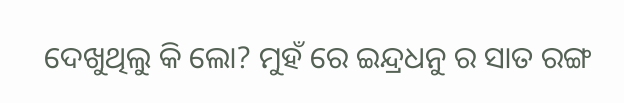ଦେଖୁଥିଲୁ କି ଲୋ? ମୁହଁ ରେ ଇନ୍ଦ୍ରଧନୁ ର ସାତ ରଙ୍ଗ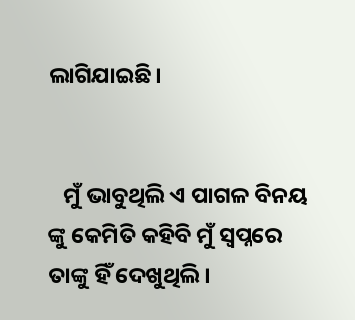ଲାଗିଯାଇଛି।


   ମୁଁ ଭାବୁଥିଲି ଏ ପାଗଳ ବିନୟ ଙ୍କୁ କେମିତି କହିବି ମୁଁ ସ୍ବପ୍ନରେ ତାଙ୍କୁ ହିଁ ଦେଖୁଥିଲି।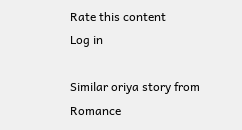Rate this content
Log in

Similar oriya story from Romance